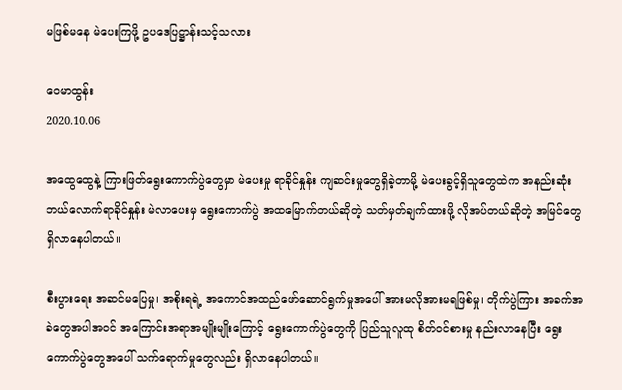မဖြစ်မနေ မဲပေးကြဖို့ ဥပဒေပြဋ္ဌာန်းသင့်သလား

ဝေမာထွန်း
2020.10.06

အထွေထွေနဲ့ ကြားဖြတ်ရွေးကောက်ပွဲတွေမှာ မဲပေးမှု ရာခိုင်နှုန်း ကျဆင်းမှုတွေရှိခဲ့တာမို့ မဲပေးခွင့်ရှိသူတွေထဲက အနည်းဆုံး ဘယ်လောက်ရာခိုင်နှုန်း မဲလာပေးမှ ရွေးကောက်ပွဲ အထမြောက်တယ်ဆိုတဲ့ သတ်မှတ်ချက်ထားဖို့ လိုအပ်တယ်ဆိုတဲ့ အမြင်တွေရှိလာနေပါတယ်။

စီးပွားရေး အဆင်မပြေမှု၊ အစိုးရရဲ့ အကောင်အထည်ဖော်ဆောင်ရွက်မှုအပေါ် အားမလိုအားမရဖြစ်မှု၊ တိုက်ပွဲကြား အခက်အခဲတွေအပါအဝင် အကြောင်းအရာအမျိုးမျိုးကြောင့် ရွေးကောက်ပွဲတွေကို ပြည်သူလူထု စိတ်ဝင်စားမှု နည်းလာနေပြီး ရွေးကောက်ပွဲတွေအပေါ် သက်ရောက်မှုတွေလည်း ရှိလာနေပါတယ်။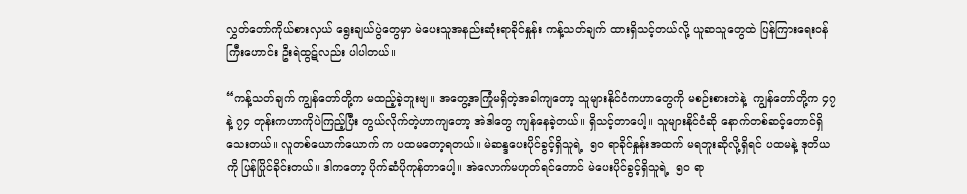လွှတ်တော်ကိုယ်စားလှယ် ရွေးချယ်ပွဲတွေမှာ မဲပေးသူအနည်းဆုံးရာခိုင်နှုန်း ကန့်သတ်ချက် ထားရှိသင့်တယ်လို့ ယူဆသူတွေထဲ ပြန်ကြားရေးဝန်ကြီးဟောင်း ဦးရဲထွဋ်လည်း ပါပါတယ်။

“ကန့်သတ်ချက် ကျွန်တော်တို့က မထည့်ခဲ့ဘူးဗျ။ အတွေ့အကြုံမရှိတဲ့အခါကျတော့ သူများနိုင်ငံကဟာတွေကို မစဉ်းစားဘဲနဲ့  ကျွန်တော်တို့က ၄၇ နဲ့ ၇၄ တုန်းကဟာကိုပဲကြည့်ပြီး တွယ်လိုက်တဲ့ဟာကျတော့ အဲဒါတွေ ကျန်နေခဲ့တယ်။ ရှိသင့်တာပေါ့။ သူများနိုင်ငံဆို နောက်တစ်ဆင့်တောင်ရှိသေးတယ်။ လူတစ်ယောက်ယောက် က ပထမတော့ရတယ်။ မဲဆန္ဒပေးပိုင်ခွင့်ရှိသူရဲ့  ၅၀ ရာခိုင်နှုန်းအထက် မရဘူးဆိုလို့ရှိရင် ပထမနဲ့ ဒုတိယကို ပြန်ပြိုင်ခိုင်းတယ်။ ဒါကတော့ ပိုက်ဆံပိုကုန်တာပေါ့။ အဲလောက်မဟုတ်ရင်တောင် မဲပေးပိုင်ခွင့်ရှိသူရဲ့  ၅၀ ရာ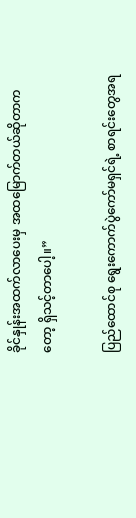ခိုင်နှုန်းအထက်လာပေးမှ အထမြောက်တယ်ဆိုတာကတော့ ရှိသင့်တာပေါ့။”

ပြည်ထောင်စု ရွေးကောက်ပွဲကော်မရှင်ရဲ့ စာရင်းတွေအရ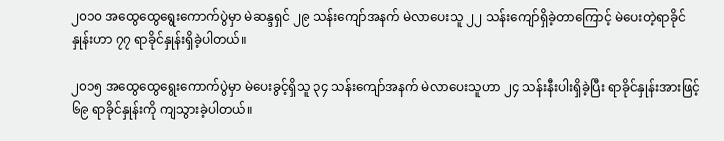၂၀၁၀ အထွေထွေရွေးကောက်ပွဲမှာ မဲဆန္ဒရှင် ၂၉ သန်းကျော်အနက် မဲလာပေးသူ ၂၂ သန်းကျော်ရှိခဲ့တာကြောင့် မဲပေးတဲ့ရာခိုင်နှုန်းဟာ ၇၇ ရာခိုင်နှုန်းရှိခဲ့ပါတယ်။

၂၀၁၅ အထွေထွေရွေးကောက်ပွဲမှာ မဲပေးခွင့်ရှိသူ ၃၄ သန်းကျော်အနက် မဲလာပေးသူဟာ ၂၄ သန်းနီးပါးရှိခဲ့ပြီး ရာခိုင်နှုန်းအားဖြင့် ၆၉ ရာခိုင်နှုန်းကို ကျသွားခဲ့ပါတယ်။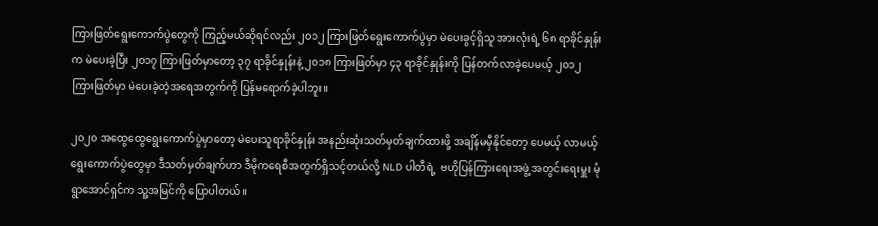ကြားဖြတ်ရွေးကောက်ပွဲတွေကို ကြည့်မယ်ဆိုရင်လည်း ၂၀၁၂ ကြားဖြတ်ရွေးကောက်ပွဲမှာ မဲပေးခွင့်ရှိသူ အားလုံးရဲ့ ၆၈ ရာခိုင်နှုန်းက မဲပေးခဲ့ပြီး ၂၀၁၇ ကြားဖြတ်မှာတော့ ၃၇ ရာခိုင်နှုန်းနဲ့ ၂၀၁၈ ကြားဖြတ်မှာ ၄၃ ရာခိုင်နှုန်းကို ပြန်တက်လာခဲ့ပေမယ့် ၂၀၁၂ ကြားဖြတ်မှာ မဲပေးခဲ့တဲ့အရေအတွက်ကို ပြန်မရောက်ခဲ့ပါဘူး။

၂၀၂၀ အထွေထွေရွေးကောက်ပွဲမှာတော့ မဲပေးသူရာခိုင်နှုန်း အနည်းဆုံးသတ်မှတ်ချက်ထားဖို့ အချိန်မမှီနိုင်တော့ ပေမယ့် လာမယ့်ရွေးကောက်ပွဲတွေမှာ ဒီသတ်မှတ်ချက်ဟာ ဒီမိုကရေစီအတွက်ရှိသင့်တယ်လို့ NLD ပါတီရဲ့  ဗဟိုပြန်ကြားရေးအဖွဲ့ အတွင်းရေးမှူး မုံရွာအောင်ရှင်က သူ့အမြင်ကို ပြောပါတယ်။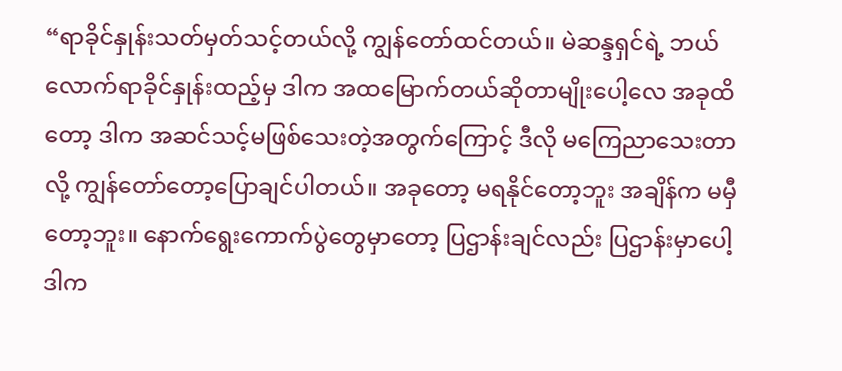“ရာခိုင်နှုန်းသတ်မှတ်သင့်တယ်လို့ ကျွန်တော်ထင်တယ်။ မဲဆန္ဒရှင်ရဲ့ ဘယ်လောက်ရာခိုင်နှုန်းထည့်မှ ဒါက အထမြောက်တယ်ဆိုတာမျိုးပေါ့လေ အခုထိတော့ ဒါက အဆင်သင့်မဖြစ်သေးတဲ့အတွက်ကြောင့် ဒီလို မကြေညာသေးတာလို့ ကျွန်တော်တော့ပြောချင်ပါတယ်။ အခုတော့ မရနိုင်တော့ဘူး အချိန်က မမှီတော့ဘူး။ နောက်ရွေးကောက်ပွဲတွေမှာတော့ ပြဌာန်းချင်လည်း ပြဌာန်းမှာပေါ့ ဒါက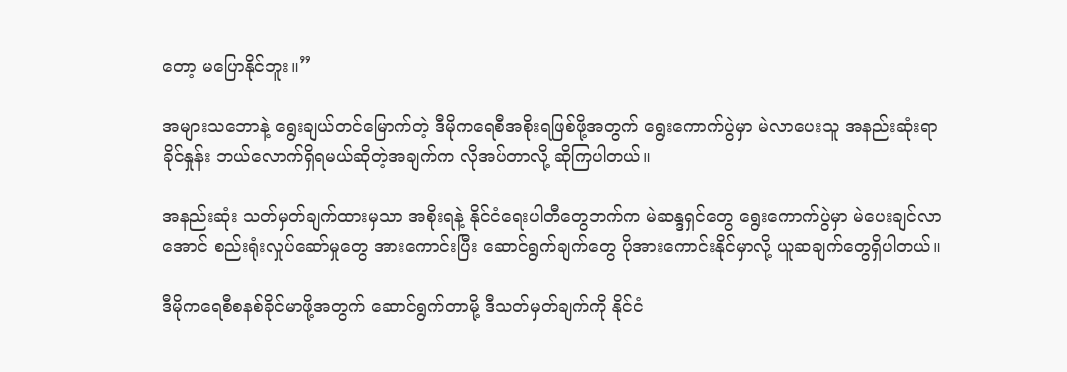တော့ မပြောနိုင်ဘူး။”

အများသဘောနဲ့ ရွေးချယ်တင်မြောက်တဲ့ ဒီမိုကရေစီအစိုးရဖြစ်ဖို့အတွက် ရွေးကောက်ပွဲမှာ မဲလာပေးသူ အနည်းဆုံးရာခိုင်နှုန်း ဘယ်လောက်ရှိရမယ်ဆိုတဲ့အချက်က လိုအပ်တာလို့ ဆိုကြပါတယ်။

အနည်းဆုံး သတ်မှတ်ချက်ထားမှသာ အစိုးရနဲ့ နိုင်ငံရေးပါတီတွေဘက်က မဲဆန္ဒရှင်တွေ ရွေးကောက်ပွဲမှာ မဲပေးချင်လာအောင် စည်းရုံးလှုပ်ဆော်မှုတွေ အားကောင်းပြီး ဆောင်ရွက်ချက်တွေ ပိုအားကောင်းနိုင်မှာလို့ ယူဆချက်တွေရှိပါတယ်။

ဒီမိုကရေစီစနစ်ခိုင်မာဖို့အတွက် ဆောင်ရွက်တာမို့ ဒီသတ်မှတ်ချက်ကို နိုင်ငံ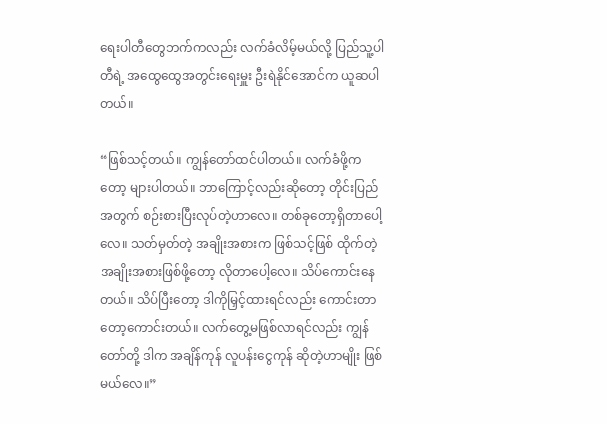ရေးပါတီတွေဘက်ကလည်း လက်ခံလိမ့်မယ်လို့ ပြည်သူ့ပါတီရဲ့ အထွေထွေအတွင်းရေးမှူး ဦးရဲနိုင်အောင်က ယူဆပါတယ်။

“ဖြစ်သင့်တယ်။ ကျွန်တော်ထင်ပါတယ်။ လက်ခံဖို့ကတော့ များပါတယ်။ ဘာကြောင့်လည်းဆိုတော့ တိုင်းပြည် အတွက် စဉ်းစားပြီးလုပ်တဲ့ဟာလေ။ တစ်ခုတော့ရှိတာပေါ့လေ။ သတ်မှတ်တဲ့ အချိုးအစားက ဖြစ်သင့်ဖြစ် ထိုက်တဲ့ အချိုးအစားဖြစ်ဖို့တော့ လိုတာပေါ့လေ။ သိပ်ကောင်းနေတယ်။ သိပ်ပြီးတော့ ဒါကိုမြှင့်ထားရင်လည်း ကောင်းတာတော့ကောင်းတယ်။ လက်တွေ့မဖြစ်လာရင်လည်း ကျွန်တော်တို့ ဒါက အချိန်ကုန် လူပန်းငွေကုန် ဆိုတဲ့ဟာမျိုး ဖြစ်မယ်လေ။”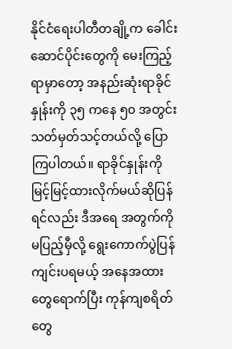နိုင်ငံရေးပါတီတချို့က ခေါင်းဆောင်ပိုင်းတွေကို မေးကြည့်ရာမှာတော့ အနည်းဆုံးရာခိုင်နှုန်းကို ၃၅ ကနေ ၅၀ အတွင်း သတ်မှတ်သင့်တယ်လို့ ပြောကြပါတယ်။ ရာခိုင်နှုန်းကို မြင့်မြင့်ထားလိုက်မယ်ဆိုပြန်ရင်လည်း ဒီအရေ အတွက်ကို မပြည့်မှီလို့ ရွေးကောက်ပွဲပြန်ကျင်းပရမယ့် အနေအထားတွေရောက်ပြီး ကုန်ကျစရိတ်တွေ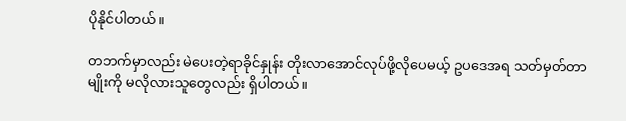ပိုနိုင်ပါတယ်။

တဘက်မှာလည်း မဲပေးတဲ့ရာခိုင်နှုန်း တိုးလာအောင်လုပ်ဖို့လိုပေမယ့် ဥပဒေအရ သတ်မှတ်တာမျိုးကို မလိုလားသူတွေလည်း ရှိပါတယ်။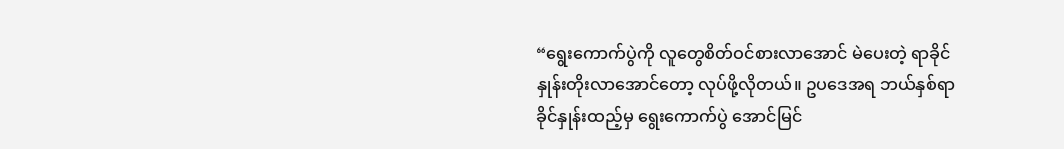“ရွေးကောက်ပွဲကို လူတွေစိတ်ဝင်စားလာအောင် မဲပေးတဲ့ ရာခိုင်နှုန်းတိုးလာအောင်တော့ လုပ်ဖို့လိုတယ်။ ဥပဒေအရ ဘယ်နှစ်ရာခိုင်နှုန်းထည့်မှ ရွေးကောက်ပွဲ အောင်မြင်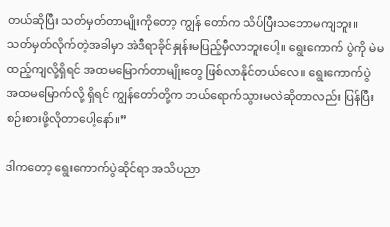တယ်ဆိုပြီး သတ်မှတ်တာမျိုးကိုတော့ ကျွန် တော်က သိပ်ပြီးသဘောမကျဘူး။ သတ်မှတ်လိုက်တဲ့အခါမှာ အဲဒီရာခိုင်နှုန်းမပြည့်မှီလာဘူးပေါ့။ ရွေးကောက် ပွဲကို မဲမထည့်ကျလို့ရှိရင် အထမမြောက်တာမျိုးတွေ ဖြစ်လာနိုင်တယ်လေ။ ရွေးကောက်ပွဲ အထမမြောက်လို့ ရှိရင် ကျွန်တော်တို့က ဘယ်ရောက်သွားမလဲဆိုတာလည်း ပြန်ပြီး စဉ်းစားဖို့လိုတာပေါ့နော်။”

ဒါကတော့ ရွေးကောက်ပွဲဆိုင်ရာ အသိပညာ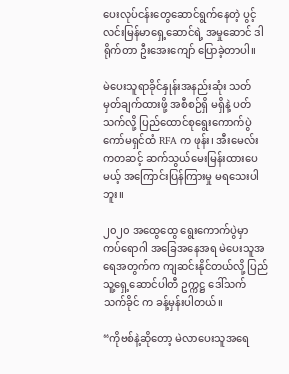ပေးလုပ်ငန်းတွေဆောင်ရွက်နေတဲ့ ပွင့်လင်းမြန်မာရှေ့ဆောင်ရဲ့ အမှုဆောင် ဒါရိုက်တာ ဦးအေးကျော် ပြောခဲ့တာပါ။

မဲပေးသူရာခိုင်နှုန်းအနည်းဆုံး သတ်မှတ်ချက်ထားဖို့ အစီစဉ်ရှိ မရှိနဲ့ ပတ်သက်လို့ ပြည်ထောင်စုရွေးကောက်ပွဲ ကော်မရှင်ထံ RFA က ဖုန်း၊ အီးမေလ်းကတဆင့် ဆက်သွယ်မေးမြန်းထားပေမယ့် အကြောင်းပြန်ကြားမှု မရသေးပါဘူး။

၂၀၂၀ အထွေထွေ ရွေးကောက်ပွဲမှာ ကပ်ရောဂါ အခြေအနေအရ မဲပေးသူအရေအတွက်က ကျဆင်းနိုင်တယ်လို့ ပြည်သူ့ရှေ့ဆောင်ပါတီ ဥက္ကဋ္ဌ ဒေါ်သက်သက်ခိုင် က ခန့်မှန်းပါတယ်။

“ကိုဗစ်နဲ့ဆိုတော့ မဲလာပေးသူအရေ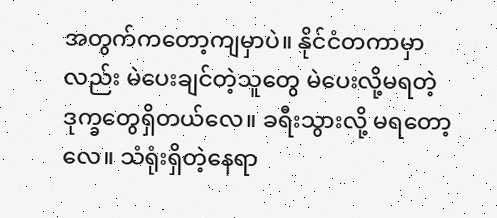အတွက်ကတော့ကျမှာပဲ။ နိုင်ငံတကာမှာလည်း မဲပေးချင်တဲ့သူတွေ မဲပေးလို့မရတဲ့ ဒုက္ခတွေရှိတယ်လေ။ ခရီးသွားလို့ မရတော့လေ။ သံရုံးရှိတဲ့နေရာ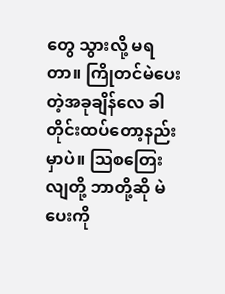တွေ သွားလို့ မရတာ။ ကြိုတင်မဲပေးတဲ့အခုချိန်လေ ခါတိုင်းထပ်တော့နည်းမှာပဲ။ သြစတြေးလျတို့ ဘာတို့ဆို မဲပေးကို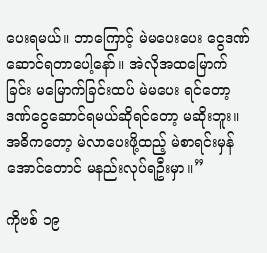ပေးရမယ်။ ဘာကြောင့် မဲမပေးပေး ငွေဒဏ်ဆောင်ရတာပေါ့နော်။ အဲလိုအထမြောက်ခြင်း မမြောက်ခြင်းထပ် မဲမပေး ရင်တော့ ဒဏ်ငွေဆောင်ရမယ်ဆိုရင်တော့ မဆိုးဘူး။ အဓိကတော့ မဲလာပေးဖို့ထည့် မဲစာရင်းမှန်အောင်တောင် မနည်းလုပ်ရဦးမှာ။”

ကိုဗစ် ၁၉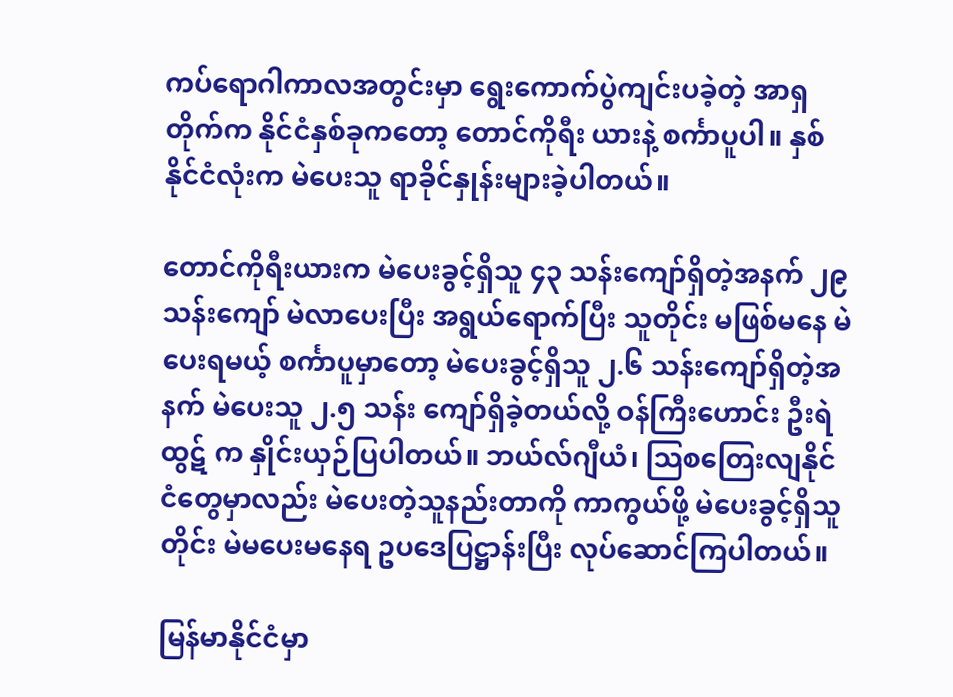ကပ်ရောဂါကာလအတွင်းမှာ ရွေးကောက်ပွဲကျင်းပခဲ့တဲ့ အာရှတိုက်က နိုင်ငံနှစ်ခုကတော့ တောင်ကိုရီး ယားနဲ့ စင်္ကာပူပါ။ နှစ်နိုင်ငံလုံးက မဲပေးသူ ရာခိုင်နှုန်းများခဲ့ပါတယ်။

တောင်ကိုရီးယားက မဲပေးခွင့်ရှိသူ ၄၃ သန်းကျော်ရှိတဲ့အနက် ၂၉ သန်းကျော် မဲလာပေးပြီး အရွယ်ရောက်ပြီး သူတိုင်း မဖြစ်မနေ မဲပေးရမယ့် စင်္ကာပူမှာတော့ မဲပေးခွင့်ရှိသူ ၂.၆ သန်းကျော်ရှိတဲ့အနက် မဲပေးသူ ၂.၅ သန်း ကျော်ရှိခဲ့တယ်လို့ ဝန်ကြီးဟောင်း ဦးရဲထွဋ် က နှိုင်းယှဉ်ပြပါတယ်။ ဘယ်လ်ဂျီယံ၊ သြစတြေးလျနိုင်ငံတွေမှာလည်း မဲပေးတဲ့သူနည်းတာကို ကာကွယ်ဖို့ မဲပေးခွင့်ရှိသူတိုင်း မဲမပေးမနေရ ဥပဒေပြဋ္ဌာန်းပြီး လုပ်ဆောင်ကြပါတယ်။

မြန်မာနိုင်ငံမှာ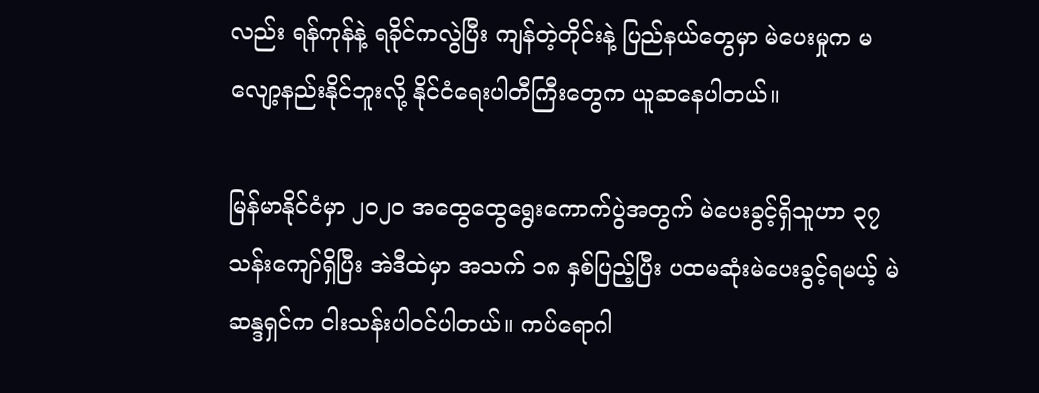လည်း ရန်ကုန်နဲ့ ရခိုင်ကလွဲပြီး ကျန်တဲ့တိုင်းနဲ့ ပြည်နယ်တွေမှာ မဲပေးမှုက မလျော့နည်းနိုင်ဘူးလို့ နိုင်ငံရေးပါတီကြီးတွေက ယူဆနေပါတယ်။

မြန်မာနိုင်ငံမှာ ၂၀၂၀ အထွေထွေရွေးကောက်ပွဲအတွက် မဲပေးခွင့်ရှိသူဟာ ၃၇ သန်းကျော်ရှိပြီး အဲဒီထဲမှာ အသက် ၁၈ နှစ်ပြည့်ပြီး ပထမဆုံးမဲပေးခွင့်ရမယ့် မဲဆန္ဒရှင်က ငါးသန်းပါဝင်ပါတယ်။ ကပ်ရောဂါ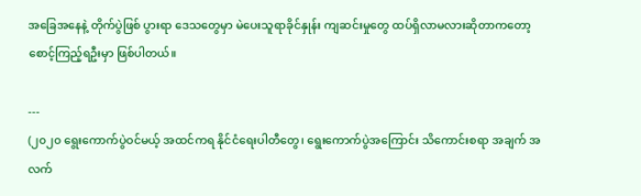အခြေအနေနဲ့ တိုက်ပွဲဖြစ် ပွားရာ ဒေသတွေမှာ မဲပေးသူရာခိုင်နှုန်း ကျဆင်းမှုတွေ ထပ်ရှိလာမလားဆိုတာကတော့ စောင့်ကြည့်ရဦးမှာ ဖြစ်ပါတယ်။

---
(၂၀၂၀ ရွေးကောက်ပွဲဝင်မယ့် အထင်ကရ နိုင်ငံရေးပါတီတွေ၊ ရွေးကောက်ပွဲအကြောင်း သိကောင်းစရာ အချက် အလက်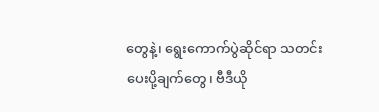တွေနဲ့၊ ရွေးကောက်ပွဲဆိုင်ရာ သတင်းပေးပို့ချက်တွေ၊ ဗီဒီယို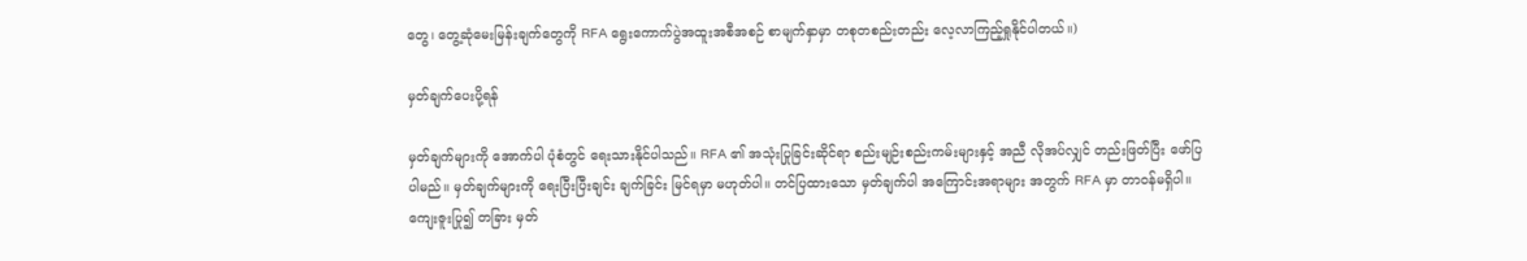တွေ၊ တွေ့ဆုံမေးမြန်းချက်တွေကို RFA ရွေးကောက်ပွဲအထူးအစီအစဉ် စာမျက်နှာမှာ တစုတစည်းတည်း လေ့လာကြည့်ရှုနိုင်ပါတယ်။)

မှတ်ချက်ပေးပို့ရန်

မှတ်ချက်များကို အောက်ပါ ပုံစံတွင် ရေးသားနိုင်ပါသည်။ RFA ၏ အသုံးပြုခြင်းဆိုင်ရာ စည်းမျဉ်းစည်းကမ်းများနှင့် အညီ လိုအပ်လျှင် တည်းဖြတ်ပြီး ဖော်ပြပါမည်။ မှတ်ချက်များကို ရေးပြီးပြီးချင်း ချက်ခြင်း မြင်ရမှာ မဟုတ်ပါ။ တင်ပြထားသော မှတ်ချက်ပါ အကြောင်းအရာများ အတွက် RFA မှာ တာဝန်မရှိပါ။ ကျေးဇူးပြု၍ တခြား မှတ်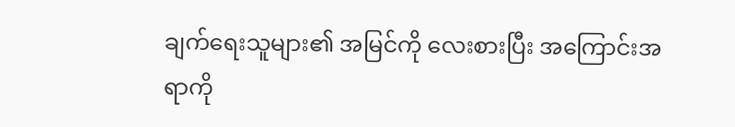ချက်ရေးသူများ၏ အမြင်ကို လေးစားပြီး အကြောင်းအရာကို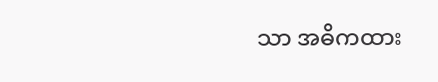သာ အဓိကထား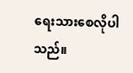ရေးသားစေလိုပါသည်။